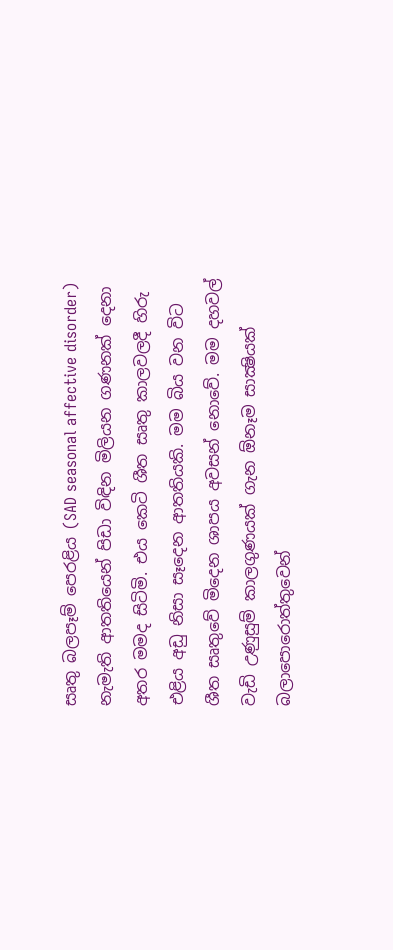සෘතු බලපෑම් පෙරළිය (SAD seasonal affective disorder) නැමැති ආතතියෙන් පිඩා විඳින මිලියන ගණනක් දෙනා අතර මමද සිටිමි. එය කෙටි ශීත සෘතු කාලවලදී හිරු එළිය අඩු නිසා සෑදෙන ආතතියකි. මම බිය වන විට ශීත සෘතුවේ මිදෙන ශාපය අවසන් නොවේ. මම දහවල් වැඩි උණුසුම් කාලගුණයක් ගැන ඕනෑම සාක්‍ෂියක් බලාපොරොත්තුවෙන්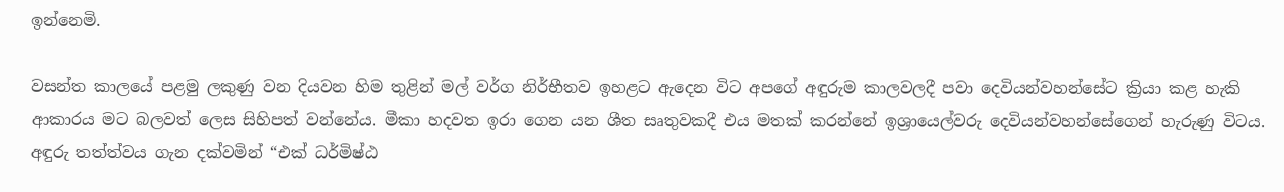ඉන්නෙමි.

වසන්ත කාලයේ පළමු ලකුණු වන දියවන හිම තුළින් මල් වර්ග නිර්භීතව ඉහළට ඇදෙන විට අපගේ අඳුරුම කාලවලදී පවා දෙවියන්වහන්සේට ක්‍රියා කළ හැකි ආකාරය මට බලවත් ලෙස සිහිපත් වන්නේය. මීකා හදවත ඉරා ගෙන යන ශීත සෘතුවකදී එය මතක් කරන්නේ ඉශ්‍රායෙල්වරු දෙවියන්වහන්සේගෙන් හැරුණු විටය. අඳුරු තත්ත්වය ගැන දක්වමින් “එක් ධර්මිෂ්ඨ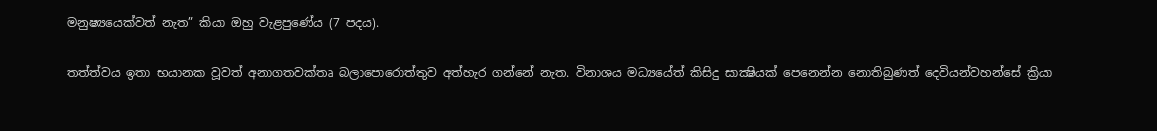මනුෂ්‍යයෙක්වත් නැත” කියා ඔහු වැළපුණේය (7 පදය).

තත්ත්වය ඉතා භයානක වූවත් අනාගතවක්තෘ බලාපොරොත්තුව අත්හැර ගන්නේ නැත. විනාශය මධ්‍යයේත් කිසිදු සාක්‍ෂියක් පෙනෙන්න නොතිබුණත් දෙවියන්වහන්සේ ක්‍රියා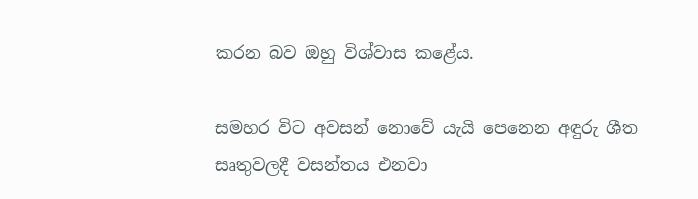කරන බව ඔහු විශ්වාස කළේය.

සමහර විට අවසන් නොවේ යැයි පෙනෙන අඳුරු ශීත සෘතුවලදී වසන්තය එනවා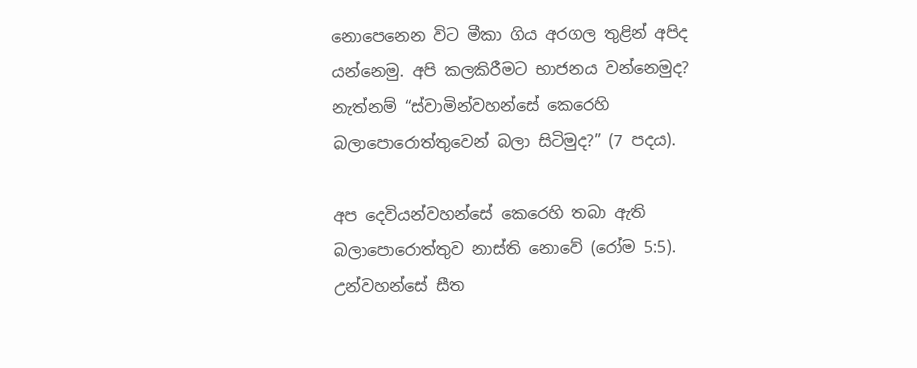නොපෙනෙන විට මීකා ගිය අරගල තුළින් අපිද යන්නෙමු. අපි කලකිරීමට භාජනය වන්නෙමුද? නැත්නම් “ස්වාමින්වහන්සේ කෙරෙහි බලාපොරොත්තුවෙන් බලා සිටිමුද?” (7 පදය).

අප දෙවියන්වහන්සේ කෙරෙහි තබා ඇති බලාපොරොත්තුව නාස්ති නොවේ (රෝම 5:5). උන්වහන්සේ සීත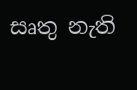සෘතු නැති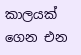කාලයක් ගෙන එන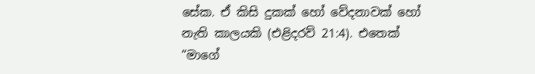සේක. ඒ කිසි දුකක් හෝ වේදනාවක් හෝ නැති කාලයකි (එළිදරව් 21:4). එතෙක් “මාගේ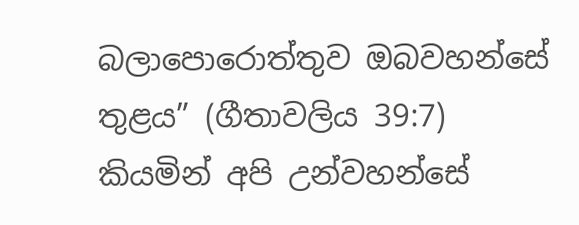බලාපොරොත්තුව ඔබවහන්සේ තුළය” (ගීතාවලිය 39:7) කියමින් අපි උන්වහන්සේ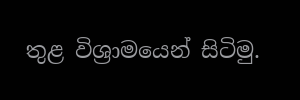තුළ විශ්‍රාමයෙන් සිටිමු.